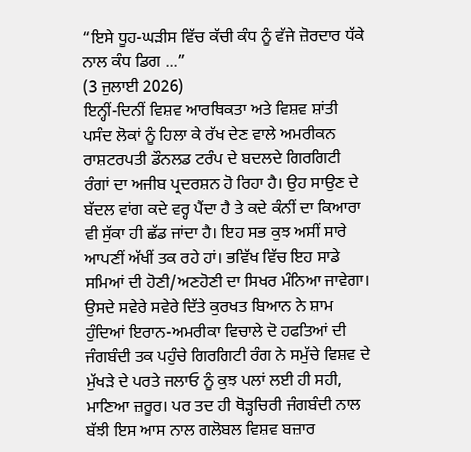“ਇਸੇ ਧੂਹ-ਘੜੀਸ ਵਿੱਚ ਕੱਚੀ ਕੰਧ ਨੂੰ ਵੱਜੇ ਜ਼ੋਰਦਾਰ ਧੱਕੇ ਨਾਲ ਕੰਧ ਡਿਗ ...”
(3 ਜੁਲਾਈ 2026)
ਇਨ੍ਹੀਂ-ਦਿਨੀਂ ਵਿਸ਼ਵ ਆਰਥਿਕਤਾ ਅਤੇ ਵਿਸ਼ਵ ਸ਼ਾਂਤੀ ਪਸੰਦ ਲੋਕਾਂ ਨੂੰ ਹਿਲਾ ਕੇ ਰੱਖ ਦੇਣ ਵਾਲੇ ਅਮਰੀਕਨ ਰਾਸ਼ਟਰਪਤੀ ਡੌਨਲਡ ਟਰੰਪ ਦੇ ਬਦਲਦੇ ਗਿਰਗਿਟੀ ਰੰਗਾਂ ਦਾ ਅਜੀਬ ਪ੍ਰਦਰਸ਼ਨ ਹੋ ਰਿਹਾ ਹੈ। ਉਹ ਸਾਉਣ ਦੇ ਬੱਦਲ ਵਾਂਗ ਕਦੇ ਵਰ੍ਹ ਪੈਂਦਾ ਹੈ ਤੇ ਕਦੇ ਕੰਨੀਂ ਦਾ ਕਿਆਰਾ ਵੀ ਸੁੱਕਾ ਹੀ ਛੱਡ ਜਾਂਦਾ ਹੈ। ਇਹ ਸਭ ਕੁਝ ਅਸੀਂ ਸਾਰੇ ਆਪਣੀਂ ਅੱਖੀਂ ਤਕ ਰਹੇ ਹਾਂ। ਭਵਿੱਖ ਵਿੱਚ ਇਹ ਸਾਡੇ ਸਮਿਆਂ ਦੀ ਹੋਣੀ/ਅਣਹੋਣੀ ਦਾ ਸਿਖਰ ਮੰਨਿਆ ਜਾਵੇਗਾ। ਉਸਦੇ ਸਵੇਰੇ ਸਵੇਰੇ ਦਿੱਤੇ ਕੁਰਖਤ ਬਿਆਨ ਨੇ ਸ਼ਾਮ ਹੁੰਦਿਆਂ ਇਰਾਨ-ਅਮਰੀਕਾ ਵਿਚਾਲੇ ਦੋ ਹਫਤਿਆਂ ਦੀ ਜੰਗਬੰਦੀ ਤਕ ਪਹੁੰਚੇ ਗਿਰਗਿਟੀ ਰੰਗ ਨੇ ਸਮੁੱਚੇ ਵਿਸ਼ਵ ਦੇ ਮੁੱਖੜੇ ਦੇ ਪਰਤੇ ਜਲਾਓ ਨੂੰ ਕੁਝ ਪਲਾਂ ਲਈ ਹੀ ਸਹੀ, ਮਾਣਿਆ ਜ਼ਰੂਰ। ਪਰ ਤਦ ਹੀ ਥੋੜ੍ਹਚਿਰੀ ਜੰਗਬੰਦੀ ਨਾਲ ਬੱਝੀ ਇਸ ਆਸ ਨਾਲ ਗਲੋਬਲ ਵਿਸ਼ਵ ਬਜ਼ਾਰ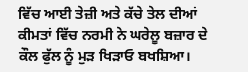ਵਿੱਚ ਆਈ ਤੇਜ਼ੀ ਅਤੇ ਕੱਚੇ ਤੇਲ ਦੀਆਂ ਕੀਮਤਾਂ ਵਿੱਚ ਨਰਮੀ ਨੇ ਘਰੇਲੂ ਬਜ਼ਾਰ ਦੇ ਕੌਲ ਫੁੱਲ ਨੂੰ ਮੁੜ ਖਿੜਾਓ ਬਖਸ਼ਿਆ।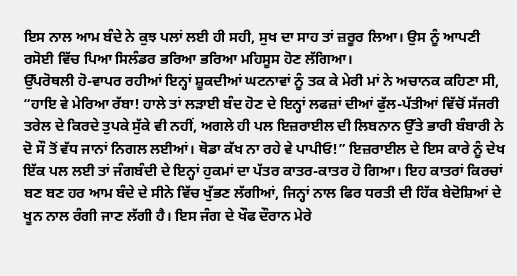ਇਸ ਨਾਲ ਆਮ ਬੰਦੇ ਨੇ ਕੁਝ ਪਲਾਂ ਲਈ ਹੀ ਸਹੀ, ਸੁਖ ਦਾ ਸਾਹ ਤਾਂ ਜ਼ਰੂਰ ਲਿਆ। ਉਸ ਨੂੰ ਆਪਣੀ ਰਸੋਈ ਵਿੱਚ ਪਿਆ ਸਿਲੰਡਰ ਭਰਿਆ ਭਰਿਆ ਮਹਿਸੂਸ ਹੋਣ ਲੱਗਿਆ।
ਉੱਪਰੋਥਲੀ ਹੋ-ਵਾਪਰ ਰਹੀਆਂ ਇਨ੍ਹਾਂ ਸ਼ੂਕਦੀਆਂ ਘਟਨਾਵਾਂ ਨੂੰ ਤਕ ਕੇ ਮੇਰੀ ਮਾਂ ਨੇ ਅਚਾਨਕ ਕਹਿਣਾ ਸੀ, “ਹਾਇ ਵੇ ਮੇਰਿਆ ਰੱਬਾ! ਹਾਲੇ ਤਾਂ ਲੜਾਈ ਬੰਦ ਹੋਣ ਦੇ ਇਨ੍ਹਾਂ ਲਫਜ਼ਾਂ ਦੀਆਂ ਫੁੱਲ-ਪੱਤੀਆਂ ਵਿੱਚੋਂ ਸੱਜਰੀ ਤਰੇਲ ਦੇ ਕਿਰਦੇ ਤੁਪਕੇ ਸੁੱਕੇ ਵੀ ਨਹੀਂ, ਅਗਲੇ ਹੀ ਪਲ ਇਜ਼ਰਾਈਲ ਦੀ ਲਿਬਨਾਨ ਉੱਤੇ ਭਾਰੀ ਬੰਬਾਰੀ ਨੇ ਦੋ ਸੌ ਤੋਂ ਵੱਧ ਜਾਨਾਂ ਨਿਗਲ ਲਈਆਂ। ਥੋਡਾ ਕੱਖ ਨਾ ਰਹੇ ਵੇ ਪਾਪੀਓ!” ਇਜ਼ਰਾਈਲ ਦੇ ਇਸ ਕਾਰੇ ਨੂੰ ਦੇਖ ਇੱਕ ਪਲ ਲਈ ਤਾਂ ਜੰਗਬੰਦੀ ਦੇ ਇਨ੍ਹਾਂ ਹੁਕਮਾਂ ਦਾ ਪੱਤਰ ਕਾਤਰ-ਕਾਤਰ ਹੋ ਗਿਆ। ਇਹ ਕਾਤਰਾਂ ਕਿਰਚਾਂ ਬਣ ਬਣ ਹਰ ਆਮ ਬੰਦੇ ਦੇ ਸੀਨੇ ਵਿੱਚ ਖੁੱਭਣ ਲੱਗੀਆਂ, ਜਿਨ੍ਹਾਂ ਨਾਲ ਫਿਰ ਧਰਤੀ ਦੀ ਹਿੱਕ ਬੇਦੋਸ਼ਿਆਂ ਦੇ ਖੂਨ ਨਾਲ ਰੰਗੀ ਜਾਣ ਲੱਗੀ ਹੈ। ਇਸ ਜੰਗ ਦੇ ਖੌਫ ਦੌਰਾਨ ਮੇਰੇ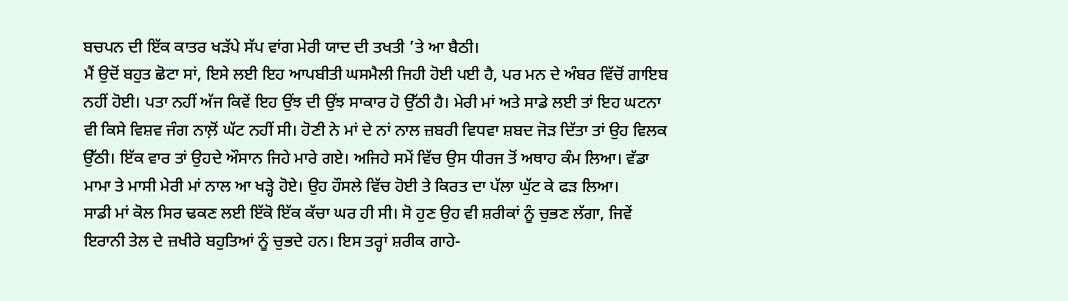ਬਚਪਨ ਦੀ ਇੱਕ ਕਾਤਰ ਖੜੱਪੇ ਸੱਪ ਵਾਂਗ ਮੇਰੀ ਯਾਦ ਦੀ ਤਖਤੀ ’ਤੇ ਆ ਬੈਠੀ।
ਮੈਂ ਉਦੋਂ ਬਹੁਤ ਛੋਟਾ ਸਾਂ, ਇਸੇ ਲਈ ਇਹ ਆਪਬੀਤੀ ਘਸਮੈਲੀ ਜਿਹੀ ਹੋਈ ਪਈ ਹੈ, ਪਰ ਮਨ ਦੇ ਅੰਬਰ ਵਿੱਚੋਂ ਗਾਇਬ ਨਹੀਂ ਹੋਈ। ਪਤਾ ਨਹੀਂ ਅੱਜ ਕਿਵੇਂ ਇਹ ਉਂਝ ਦੀ ਉਂਝ ਸਾਕਾਰ ਹੋ ਉੱਠੀ ਹੈ। ਮੇਰੀ ਮਾਂ ਅਤੇ ਸਾਡੇ ਲਈ ਤਾਂ ਇਹ ਘਟਨਾ ਵੀ ਕਿਸੇ ਵਿਸ਼ਵ ਜੰਗ ਨਾਲ਼ੋਂ ਘੱਟ ਨਹੀਂ ਸੀ। ਹੋਣੀ ਨੇ ਮਾਂ ਦੇ ਨਾਂ ਨਾਲ ਜ਼ਬਰੀ ਵਿਧਵਾ ਸ਼ਬਦ ਜੋੜ ਦਿੱਤਾ ਤਾਂ ਉਹ ਵਿਲਕ ਉੱਠੀ। ਇੱਕ ਵਾਰ ਤਾਂ ਉਹਦੇ ਔਸਾਨ ਜਿਹੇ ਮਾਰੇ ਗਏ। ਅਜਿਹੇ ਸਮੇਂ ਵਿੱਚ ਉਸ ਧੀਰਜ ਤੋਂ ਅਥਾਹ ਕੰਮ ਲਿਆ। ਵੱਡਾ ਮਾਮਾ ਤੇ ਮਾਸੀ ਮੇਰੀ ਮਾਂ ਨਾਲ ਆ ਖੜ੍ਹੇ ਹੋਏ। ਉਹ ਹੌਸਲੇ ਵਿੱਚ ਹੋਈ ਤੇ ਕਿਰਤ ਦਾ ਪੱਲਾ ਘੁੱਟ ਕੇ ਫੜ ਲਿਆ।
ਸਾਡੀ ਮਾਂ ਕੋਲ ਸਿਰ ਢਕਣ ਲਈ ਇੱਕੋ ਇੱਕ ਕੱਚਾ ਘਰ ਹੀ ਸੀ। ਸੋ ਹੁਣ ਉਹ ਵੀ ਸ਼ਰੀਕਾਂ ਨੂੰ ਚੁਭਣ ਲੱਗਾ, ਜਿਵੇਂ ਇਰਾਨੀ ਤੇਲ ਦੇ ਜ਼ਖੀਰੇ ਬਹੁਤਿਆਂ ਨੂੰ ਚੁਭਦੇ ਹਨ। ਇਸ ਤਰ੍ਹਾਂ ਸ਼ਰੀਕ ਗਾਹੇ-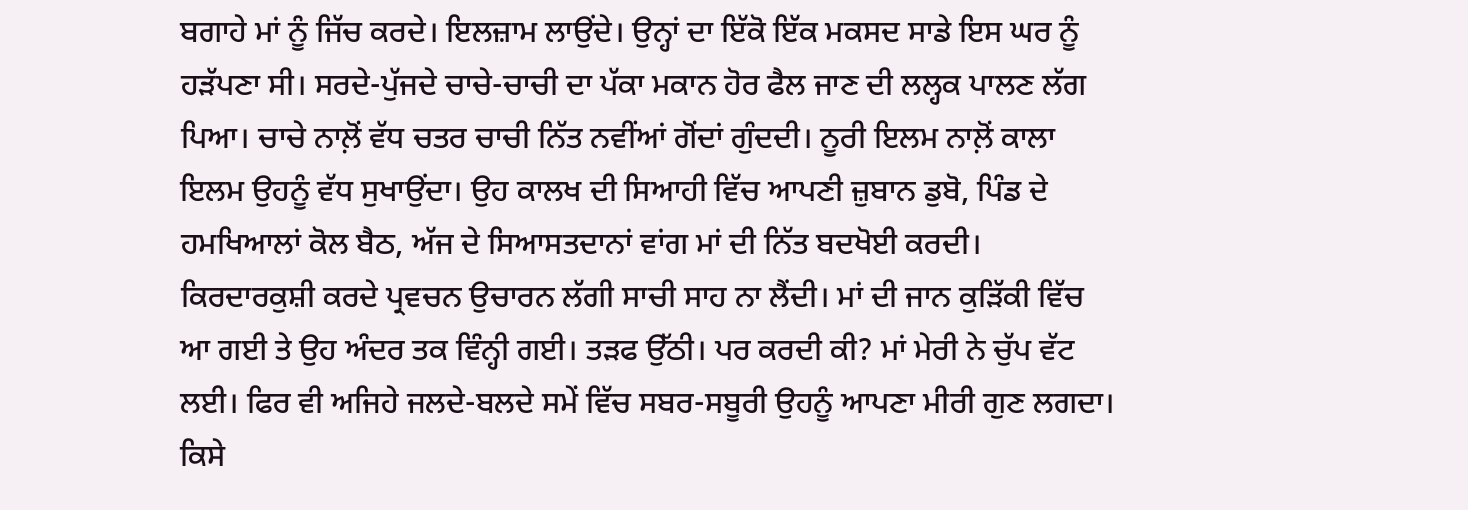ਬਗਾਹੇ ਮਾਂ ਨੂੰ ਜਿੱਚ ਕਰਦੇ। ਇਲਜ਼ਾਮ ਲਾਉਂਦੇ। ਉਨ੍ਹਾਂ ਦਾ ਇੱਕੋ ਇੱਕ ਮਕਸਦ ਸਾਡੇ ਇਸ ਘਰ ਨੂੰ ਹੜੱਪਣਾ ਸੀ। ਸਰਦੇ-ਪੁੱਜਦੇ ਚਾਚੇ-ਚਾਚੀ ਦਾ ਪੱਕਾ ਮਕਾਨ ਹੋਰ ਫੈਲ ਜਾਣ ਦੀ ਲਲ੍ਹਕ ਪਾਲਣ ਲੱਗ ਪਿਆ। ਚਾਚੇ ਨਾਲ਼ੋਂ ਵੱਧ ਚਤਰ ਚਾਚੀ ਨਿੱਤ ਨਵੀਂਆਂ ਗੋਂਦਾਂ ਗੁੰਦਦੀ। ਨੂਰੀ ਇਲਮ ਨਾਲ਼ੋਂ ਕਾਲਾ ਇਲਮ ਉਹਨੂੰ ਵੱਧ ਸੁਖਾਉਂਦਾ। ਉਹ ਕਾਲਖ ਦੀ ਸਿਆਹੀ ਵਿੱਚ ਆਪਣੀ ਜ਼ੁਬਾਨ ਡੁਬੋ, ਪਿੰਡ ਦੇ ਹਮਖਿਆਲਾਂ ਕੋਲ ਬੈਠ, ਅੱਜ ਦੇ ਸਿਆਸਤਦਾਨਾਂ ਵਾਂਗ ਮਾਂ ਦੀ ਨਿੱਤ ਬਦਖੋਈ ਕਰਦੀ। ਕਿਰਦਾਰਕੁਸ਼ੀ ਕਰਦੇ ਪ੍ਰਵਚਨ ਉਚਾਰਨ ਲੱਗੀ ਸਾਚੀ ਸਾਹ ਨਾ ਲੈਂਦੀ। ਮਾਂ ਦੀ ਜਾਨ ਕੁੜਿੱਕੀ ਵਿੱਚ ਆ ਗਈ ਤੇ ਉਹ ਅੰਦਰ ਤਕ ਵਿੰਨ੍ਹੀ ਗਈ। ਤੜਫ ਉੱਠੀ। ਪਰ ਕਰਦੀ ਕੀ? ਮਾਂ ਮੇਰੀ ਨੇ ਚੁੱਪ ਵੱਟ ਲਈ। ਫਿਰ ਵੀ ਅਜਿਹੇ ਜਲਦੇ-ਬਲਦੇ ਸਮੇਂ ਵਿੱਚ ਸਬਰ-ਸਬੂਰੀ ਉਹਨੂੰ ਆਪਣਾ ਮੀਰੀ ਗੁਣ ਲਗਦਾ। ਕਿਸੇ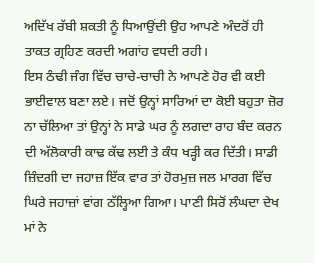ਅਦਿੱਖ ਰੱਬੀ ਸ਼ਕਤੀ ਨੂੰ ਧਿਆਉਂਦੀ ਉਹ ਆਪਣੇ ਅੰਦਰੋਂ ਹੀ ਤਾਕਤ ਗ੍ਰਹਿਣ ਕਰਦੀ ਅਗਾਂਹ ਵਧਦੀ ਰਹੀ।
ਇਸ ਠੰਢੀ ਜੰਗ ਵਿੱਚ ਚਾਚੇ-ਚਾਚੀ ਨੇ ਆਪਣੇ ਹੋਰ ਵੀ ਕਈ ਭਾਈਵਾਲ ਬਣਾ ਲਏ। ਜਦੋਂ ਉਨ੍ਹਾਂ ਸਾਰਿਆਂ ਦਾ ਕੋਈ ਬਹੁਤਾ ਜ਼ੋਰ ਨਾ ਚੱਲਿਆ ਤਾਂ ਉਨ੍ਹਾਂ ਨੇ ਸਾਡੇ ਘਰ ਨੂੰ ਲਗਦਾ ਰਾਹ ਬੰਦ ਕਰਨ ਦੀ ਅੱਲੋਕਾਰੀ ਕਾਢ ਕੱਢ ਲਈ ਤੇ ਕੰਧ ਖੜ੍ਹੀ ਕਰ ਦਿੱਤੀ। ਸਾਡੀ ਜ਼ਿੰਦਗੀ ਦਾ ਜਹਾਜ਼ ਇੱਕ ਵਾਰ ਤਾਂ ਹੋਰਮੁਜ਼ ਜਲ ਮਾਰਗ ਵਿੱਚ ਘਿਰੇ ਜਹਾਜ਼ਾਂ ਵਾਂਗ ਠੱਲ੍ਹਿਆ ਗਿਆ। ਪਾਣੀ ਸਿਰੋਂ ਲੰਘਦਾ ਦੇਖ ਮਾਂ ਨੇ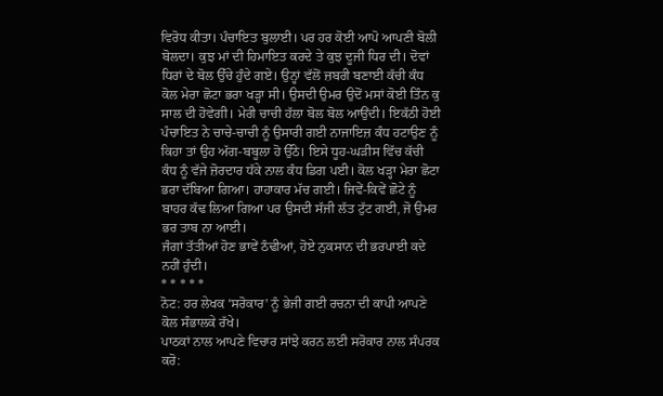ਵਿਰੋਧ ਕੀਤਾ। ਪੰਚਾਇਤ ਬੁਲਾਈ। ਪਰ ਹਰ ਕੋਈ ਆਪੋ ਆਪਣੀ ਬੋਲੀ ਬੋਲਦਾ। ਕੁਝ ਮਾਂ ਦੀ ਹਿਮਾਇਤ ਕਰਦੇ ਤੇ ਕੁਝ ਦੂਜੀ ਧਿਰ ਦੀ। ਦੋਵਾਂ ਧਿਰਾਂ ਦੇ ਬੋਲ ਉੱਚੇ ਹੁੰਦੇ ਗਏ। ਉਨ੍ਹਾਂ ਵੱਲੋਂ ਜ਼ਬਰੀ ਬਣਾਈ ਕੱਚੀ ਕੰਧ ਕੋਲ ਮੇਰਾ ਛੋਟਾ ਭਰਾ ਖੜ੍ਹਾ ਸੀ। ਉਸਦੀ ਉਮਰ ਉਦੋਂ ਮਸਾਂ ਕੋਈ ਤਿੰਨ ਕੁ ਸਾਲ ਦੀ ਹੋਵੇਗੀ। ਮੇਰੀ ਚਾਚੀ ਹੱਲਾ ਬੋਲ ਬੋਲ ਆਉਂਦੀ। ਇਕੱਠੀ ਹੋਈ ਪੰਚਾਇਤ ਨੇ ਚਾਚੇ-ਚਾਚੀ ਨੂੰ ਉਸਾਰੀ ਗਈ ਨਾਜਾਇਜ਼ ਕੰਧ ਹਟਾਉਣ ਨੂੰ ਕਿਹਾ ਤਾਂ ਉਹ ਅੱਗ-ਬਬੂਲਾ ਹੋ ਉੱਠੇ। ਇਸੇ ਧੂਹ-ਘੜੀਸ ਵਿੱਚ ਕੱਚੀ ਕੰਧ ਨੂੰ ਵੱਜੇ ਜ਼ੋਰਦਾਰ ਧੱਕੇ ਨਾਲ ਕੰਧ ਡਿਗ ਪਈ। ਕੋਲ ਖੜ੍ਹਾ ਮੇਰਾ ਛੋਟਾ ਭਰਾ ਦੱਬਿਆ ਗਿਆ। ਹਾਹਾਕਾਰ ਮੱਚ ਗਈ। ਜਿਵੇਂ-ਕਿਵੇਂ ਛੋਟੇ ਨੂੰ ਬਾਹਰ ਕੱਢ ਲਿਆ ਗਿਆ ਪਰ ਉਸਦੀ ਸੱਜੀ ਲੱਤ ਟੁੱਟ ਗਈ, ਜੋ ਉਮਰ ਭਰ ਤਾਬ ਨਾ ਆਈ।
ਜੰਗਾਂ ਤੱਤੀਆਂ ਹੋਣ ਭਾਵੇਂ ਠੰਢੀਆਂ, ਹੋਏ ਨੁਕਸਾਨ ਦੀ ਭਰਪਾਈ ਕਦੇ ਨਹੀਂ ਹੁੰਦੀ।
* * * * *
ਨੋਟ: ਹਰ ਲੇਖਕ ‘ਸਰੋਕਾਰ’ ਨੂੰ ਭੇਜੀ ਗਈ ਰਚਨਾ ਦੀ ਕਾਪੀ ਆਪਣੇ ਕੋਲ ਸੰਭਾਲਕੇ ਰੱਖੇ।
ਪਾਠਕਾਂ ਨਾਲ ਆਪਣੇ ਵਿਚਾਰ ਸਾਂਝੇ ਕਰਨ ਲਈ ਸਰੋਕਾਰ ਨਾਲ ਸੰਪਰਕ ਕਰੋ: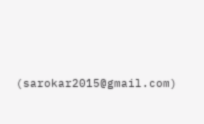(sarokar2015@gmail.com)